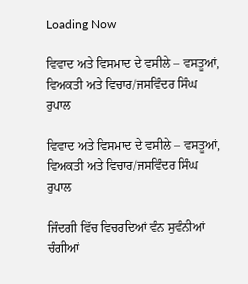Loading Now

ਵਿਵਾਦ ਅਤੇ ਵਿਸਮਾਦ ਦੇ ਵਸੀਲੇ – ਵਸਤੂਆਂ, ਵਿਅਕਤੀ ਅਤੇ ਵਿਚਾਰ/ਜਸਵਿੰਦਰ ਸਿੰਘ ਰੁਪਾਲ

ਵਿਵਾਦ ਅਤੇ ਵਿਸਮਾਦ ਦੇ ਵਸੀਲੇ – ਵਸਤੂਆਂ, ਵਿਅਕਤੀ ਅਤੇ ਵਿਚਾਰ/ਜਸਵਿੰਦਰ ਸਿੰਘ ਰੁਪਾਲ

ਜਿੰਦਗੀ ਵਿੱਚ ਵਿਚਰਦਿਆਂ ਵੰਨ ਸੁਵੰਨੀਆਂ ਚੰਗੀਆਂ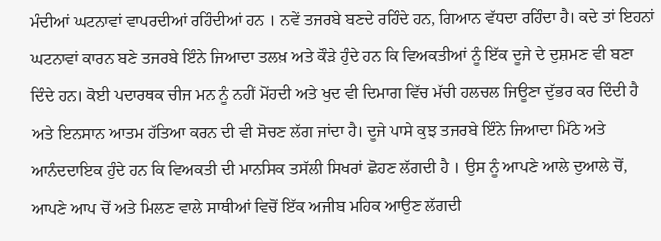ਮੰਦੀਆਂ ਘਟਨਾਵਾਂ ਵਾਪਰਦੀਆਂ ਰਹਿੰਦੀਆਂ ਹਨ । ਨਵੇਂ ਤਜਰਬੇ ਬਣਦੇ ਰਹਿੰਦੇ ਹਨ, ਗਿਆਨ ਵੱਧਦਾ ਰਹਿੰਦਾ ਹੈ। ਕਦੇ ਤਾਂ ਇਹਨਾਂ ਘਟਨਾਵਾਂ ਕਾਰਨ ਬਣੇ ਤਜਰਬੇ ਇੰਨੇ ਜਿਆਦਾ ਤਲਖ਼ ਅਤੇ ਕੌੜੇ ਹੁੰਦੇ ਹਨ ਕਿ ਵਿਅਕਤੀਆਂ ਨੂੰ ਇੱਕ ਦੂਜੇ ਦੇ ਦੁਸ਼ਮਣ ਵੀ ਬਣਾ ਦਿੰਦੇ ਹਨ। ਕੋਈ ਪਦਾਰਥਕ ਚੀਜ ਮਨ ਨੂੰ ਨਹੀਂ ਮੋਂਹਦੀ ਅਤੇ ਖੁਦ ਵੀ ਦਿਮਾਗ ਵਿੱਚ ਮੱਚੀ ਹਲਚਲ ਜਿਊਣਾ ਦੁੱਭਰ ਕਰ ਦਿੰਦੀ ਹੈ ਅਤੇ ਇਨਸਾਨ ਆਤਮ ਹੱਤਿਆ ਕਰਨ ਦੀ ਵੀ ਸੋਚਣ ਲੱਗ ਜਾਂਦਾ ਹੈ। ਦੂਜੇ ਪਾਸੇ ਕੁਝ ਤਜਰਬੇ ਇੰਨੇ ਜਿਆਦਾ ਮਿੱਠੇ ਅਤੇ ਆਨੰਦਦਾਇਕ ਹੁੰਦੇ ਹਨ ਕਿ ਵਿਅਕਤੀ ਦੀ ਮਾਨਸਿਕ ਤਸੱਲੀ ਸਿਖਰਾਂ ਛੋਹਣ ਲੱਗਦੀ ਹੈ । ਉਸ ਨੂੰ ਆਪਣੇ ਆਲੇ ਦੁਆਲੇ ਚੋਂ, ਆਪਣੇ ਆਪ ਚੋਂ ਅਤੇ ਮਿਲਣ ਵਾਲੇ ਸਾਥੀਆਂ ਵਿਚੋਂ ਇੱਕ ਅਜੀਬ ਮਹਿਕ ਆਉਣ ਲੱਗਦੀ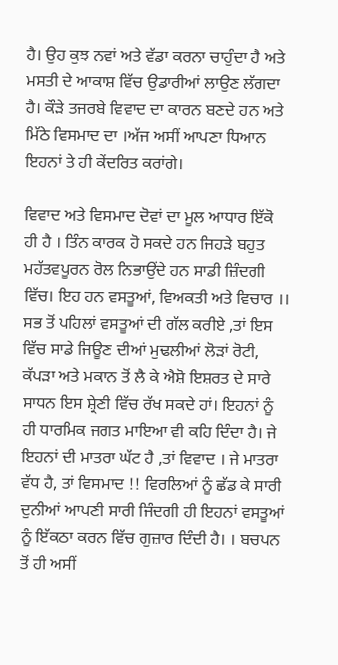ਹੈ। ਉਹ ਕੁਝ ਨਵਾਂ ਅਤੇ ਵੱਡਾ ਕਰਨਾ ਚਾਹੁੰਦਾ ਹੈ ਅਤੇ ਮਸਤੀ ਦੇ ਆਕਾਸ਼ ਵਿੱਚ ਉਡਾਰੀਆਂ ਲਾਉਣ ਲੱਗਦਾ ਹੈ। ਕੌੜੇ ਤਜਰਬੇ ਵਿਵਾਦ ਦਾ ਕਾਰਨ ਬਣਦੇ ਹਨ ਅਤੇ ਮਿੱਠੇ ਵਿਸਮਾਦ ਦਾ ।ਅੱਜ ਅਸੀਂ ਆਪਣਾ ਧਿਆਨ ਇਹਨਾਂ ਤੇ ਹੀ ਕੇਂਦਰਿਤ ਕਰਾਂਗੇ।

ਵਿਵਾਦ ਅਤੇ ਵਿਸਮਾਦ ਦੋਵਾਂ ਦਾ ਮੂਲ ਆਧਾਰ ਇੱਕੋ ਹੀ ਹੈ । ਤਿੰਨ ਕਾਰਕ ਹੋ ਸਕਦੇ ਹਨ ਜਿਹੜੇ ਬਹੁਤ ਮਹੱਤਵਪੂਰਨ ਰੋਲ ਨਿਭਾਉਂਦੇ ਹਨ ਸਾਡੀ ਜ਼ਿੰਦਗੀ ਵਿੱਚ। ਇਹ ਹਨ ਵਸਤੂਆਂ, ਵਿਅਕਤੀ ਅਤੇ ਵਿਚਾਰ ।। ਸਭ ਤੋਂ ਪਹਿਲਾਂ ਵਸਤੂਆਂ ਦੀ ਗੱਲ ਕਰੀਏ ,ਤਾਂ ਇਸ ਵਿੱਚ ਸਾਡੇ ਜਿਊਣ ਦੀਆਂ ਮੁਢਲੀਆਂ ਲੋੜਾਂ ਰੋਟੀ, ਕੱਪੜਾ ਅਤੇ ਮਕਾਨ ਤੋਂ ਲੈ ਕੇ ਐਸ਼ੋ ਇਸ਼ਰਤ ਦੇ ਸਾਰੇ ਸਾਧਨ ਇਸ ਸ਼੍ਰੇਣੀ ਵਿੱਚ ਰੱਖ ਸਕਦੇ ਹਾਂ। ਇਹਨਾਂ ਨੂੰ ਹੀ ਧਾਰਮਿਕ ਜਗਤ ਮਾਇਆ ਵੀ ਕਹਿ ਦਿੰਦਾ ਹੈ। ਜੇ ਇਹਨਾਂ ਦੀ ਮਾਤਰਾ ਘੱਟ ਹੈ ,ਤਾਂ ਵਿਵਾਦ । ਜੇ ਮਾਤਰਾ ਵੱਧ ਹੈ, ਤਾਂ ਵਿਸਮਾਦ !! ਵਿਰਲਿਆਂ ਨੂੰ ਛੱਡ ਕੇ ਸਾਰੀ ਦੁਨੀਆਂ ਆਪਣੀ ਸਾਰੀ ਜਿੰਦਗੀ ਹੀ ਇਹਨਾਂ ਵਸਤੂਆਂ ਨੂੰ ਇੱਕਠਾ ਕਰਨ ਵਿੱਚ ਗੁਜ਼ਾਰ ਦਿੰਦੀ ਹੈ। । ਬਚਪਨ ਤੋਂ ਹੀ ਅਸੀਂ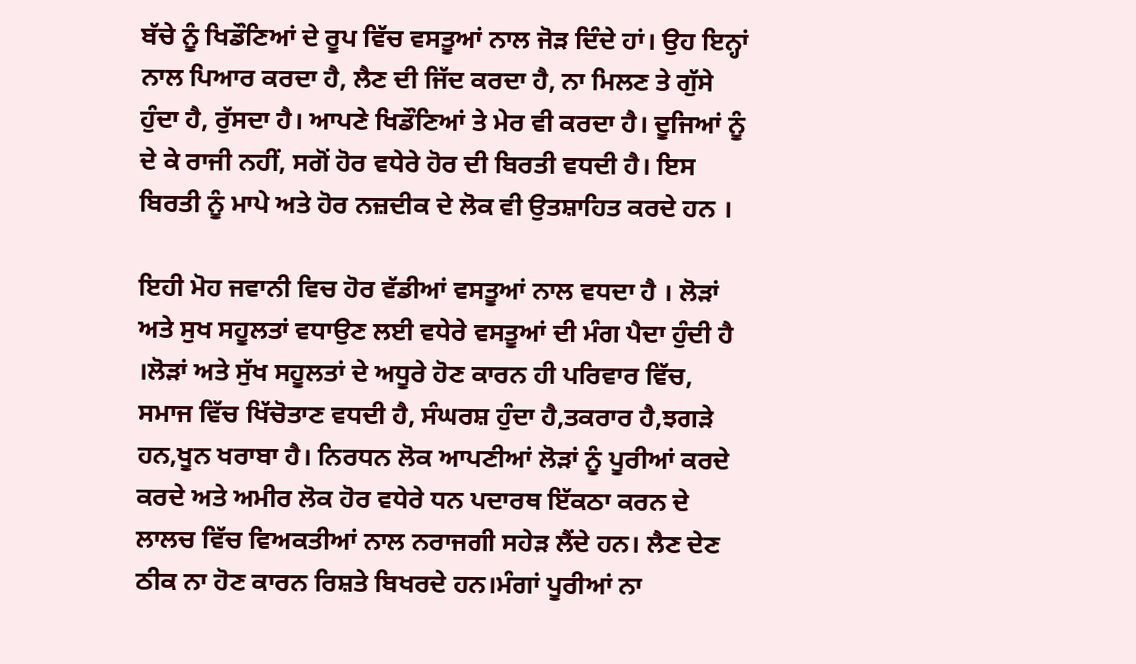ਬੱਚੇ ਨੂੰ ਖਿਡੌਣਿਆਂ ਦੇ ਰੂਪ ਵਿੱਚ ਵਸਤੂਆਂ ਨਾਲ ਜੋੜ ਦਿੰਦੇ ਹਾਂ। ਉਹ ਇਨ੍ਹਾਂ ਨਾਲ ਪਿਆਰ ਕਰਦਾ ਹੈ, ਲੈਣ ਦੀ ਜਿੱਦ ਕਰਦਾ ਹੈ, ਨਾ ਮਿਲਣ ਤੇ ਗੁੱਸੇ ਹੁੰਦਾ ਹੈ, ਰੁੱਸਦਾ ਹੈ। ਆਪਣੇ ਖਿਡੌਣਿਆਂ ਤੇ ਮੇਰ ਵੀ ਕਰਦਾ ਹੈ। ਦੂਜਿਆਂ ਨੂੰ ਦੇ ਕੇ ਰਾਜੀ ਨਹੀਂ, ਸਗੋਂ ਹੋਰ ਵਧੇਰੇ ਹੋਰ ਦੀ ਬਿਰਤੀ ਵਧਦੀ ਹੈ। ਇਸ ਬਿਰਤੀ ਨੂੰ ਮਾਪੇ ਅਤੇ ਹੋਰ ਨਜ਼ਦੀਕ ਦੇ ਲੋਕ ਵੀ ਉਤਸ਼ਾਹਿਤ ਕਰਦੇ ਹਨ ।

ਇਹੀ ਮੋਹ ਜਵਾਨੀ ਵਿਚ ਹੋਰ ਵੱਡੀਆਂ ਵਸਤੂਆਂ ਨਾਲ ਵਧਦਾ ਹੈ । ਲੋੜਾਂ ਅਤੇ ਸੁਖ ਸਹੂਲਤਾਂ ਵਧਾਉਣ ਲਈ ਵਧੇਰੇ ਵਸਤੂਆਂ ਦੀ ਮੰਗ ਪੈਦਾ ਹੁੰਦੀ ਹੈ ।ਲੋੜਾਂ ਅਤੇ ਸੁੱਖ ਸਹੂਲਤਾਂ ਦੇ ਅਧੂਰੇ ਹੋਣ ਕਾਰਨ ਹੀ ਪਰਿਵਾਰ ਵਿੱਚ, ਸਮਾਜ ਵਿੱਚ ਖਿੱਚੋਤਾਣ ਵਧਦੀ ਹੈ, ਸੰਘਰਸ਼ ਹੁੰਦਾ ਹੈ,ਤਕਰਾਰ ਹੈ,ਝਗੜੇ ਹਨ,ਖੂਨ ਖਰਾਬਾ ਹੈ। ਨਿਰਧਨ ਲੋਕ ਆਪਣੀਆਂ ਲੋੜਾਂ ਨੂੰ ਪੂਰੀਆਂ ਕਰਦੇ ਕਰਦੇ ਅਤੇ ਅਮੀਰ ਲੋਕ ਹੋਰ ਵਧੇਰੇ ਧਨ ਪਦਾਰਥ ਇੱਕਠਾ ਕਰਨ ਦੇ ਲਾਲਚ ਵਿੱਚ ਵਿਅਕਤੀਆਂ ਨਾਲ ਨਰਾਜਗੀ ਸਹੇੜ ਲੈਂਦੇ ਹਨ। ਲੈਣ ਦੇਣ ਠੀਕ ਨਾ ਹੋਣ ਕਾਰਨ ਰਿਸ਼ਤੇ ਬਿਖਰਦੇ ਹਨ।ਮੰਗਾਂ ਪੂਰੀਆਂ ਨਾ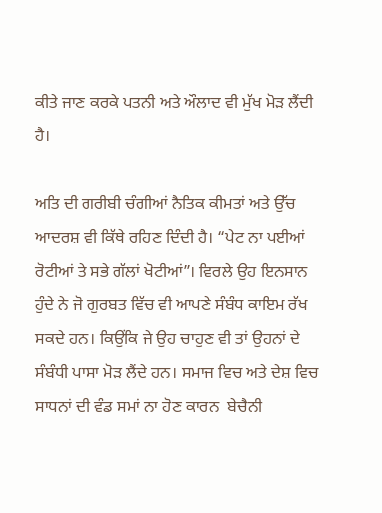ਕੀਤੇ ਜਾਣ ਕਰਕੇ ਪਤਨੀ ਅਤੇ ਔਲਾਦ ਵੀ ਮੁੱਖ ਮੋੜ ਲੈਂਦੀ ਹੈ।

ਅਤਿ ਦੀ ਗਰੀਬੀ ਚੰਗੀਆਂ ਨੈਤਿਕ ਕੀਮਤਾਂ ਅਤੇ ਉੱਚ ਆਦਰਸ਼ ਵੀ ਕਿੱਥੇ ਰਹਿਣ ਦਿੰਦੀ ਹੈ। “ਪੇਟ ਨਾ ਪਈਆਂ ਰੋਟੀਆਂ ਤੇ ਸਭੇ ਗੱਲਾਂ ਖੋਟੀਆਂ”। ਵਿਰਲੇ ਉਹ ਇਨਸਾਨ ਹੁੰਦੇ ਨੇ ਜੋ ਗੁਰਬਤ ਵਿੱਚ ਵੀ ਆਪਣੇ ਸੰਬੰਧ ਕਾਇਮ ਰੱਖ ਸਕਦੇ ਹਨ। ਕਿਉਂਕਿ ਜੇ ਉਹ ਚਾਹੁਣ ਵੀ ਤਾਂ ਉਹਨਾਂ ਦੇ ਸੰਬੰਧੀ ਪਾਸਾ ਮੋੜ ਲੈਂਦੇ ਹਨ। ਸਮਾਜ ਵਿਚ ਅਤੇ ਦੇਸ਼ ਵਿਚ ਸਾਧਨਾਂ ਦੀ ਵੰਡ ਸਮਾਂ ਨਾ ਹੋਣ ਕਾਰਨ  ਬੇਚੈਨੀ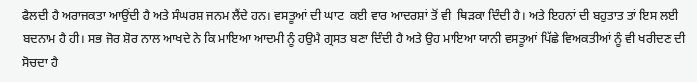ਫੈਲਦੀ ਹੈ ਅਰਾਜਕਤਾ ਆਉਂਦੀ ਹੈ ਅਤੇ ਸੰਘਰਸ਼ ਜਨਮ ਲੈਂਦੇ ਹਨ। ਵਸਤੂਆਂ ਦੀ ਘਾਟ  ਕਈ ਵਾਰ ਆਦਰਸ਼ਾਂ ਤੋਂ ਵੀ  ਥਿੜਕਾ ਦਿੰਦੀ ਹੈ। ਅਤੇ ਇਹਨਾਂ ਦੀ ਬਹੁਤਾਤ ਤਾਂ ਇਸ ਲਈ ਬਦਨਾਮ ਹੈ ਹੀ। ਸਭ ਜੋਰ ਸ਼ੋਰ ਨਾਲ ਆਖਦੇ ਨੇ ਕਿ ਮਾਇਆ ਆਦਮੀ ਨੂੰ ਹਉਮੈ ਗ੍ਰਸਤ ਬਣਾ ਦਿੰਦੀ ਹੈ ਅਤੇ ਉਹ ਮਾਇਆ ਯਾਨੀ ਵਸਤੂਆਂ ਪਿੱਛੇ ਵਿਅਕਤੀਆਂ ਨੂੰ ਵੀ ਖਰੀਦਣ ਦੀ ਸੋਚਦਾ ਹੈ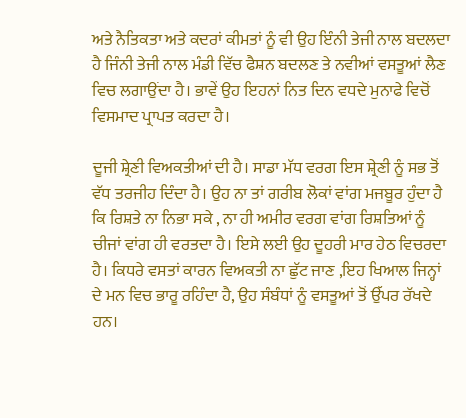ਅਤੇ ਨੈਤਿਕਤਾ ਅਤੇ ਕਦਰਾਂ ਕੀਮਤਾਂ ਨੂੰ ਵੀ ਉਹ ਇੰਨੀ ਤੇਜੀ ਨਾਲ ਬਦਲਦਾ ਹੈ ਜਿੰਨੀ ਤੇਜੀ ਨਾਲ ਮੰਡੀ ਵਿੱਚ ਫੈਸ਼ਨ ਬਦਲਣ ਤੇ ਨਵੀਆਂ ਵਸਤੂਆਂ ਲੈਣ ਵਿਚ ਲਗਾਉਂਦਾ ਹੈ। ਭਾਵੇਂ ਉਹ ਇਹਨਾਂ ਨਿਤ ਦਿਨ ਵਧਦੇ ਮੁਨਾਫੇ ਵਿਚੋਂ ਵਿਸਮਾਦ ਪ੍ਰਾਪਤ ਕਰਦਾ ਹੈ।

ਦੂਜੀ ਸ਼੍ਰੇਣੀ ਵਿਅਕਤੀਆਂ ਦੀ ਹੈ। ਸਾਡਾ ਮੱਧ ਵਰਗ ਇਸ ਸ਼੍ਰੇਣੀ ਨੂੰ ਸਭ ਤੋਂ ਵੱਧ ਤਰਜੀਹ ਦਿੰਦਾ ਹੈ। ਉਹ ਨਾ ਤਾਂ ਗਰੀਬ ਲੋਕਾਂ ਵਾਂਗ ਮਜਬੂਰ ਹੁੰਦਾ ਹੈ ਕਿ ਰਿਸ਼ਤੇ ਨਾ ਨਿਭਾ ਸਕੇ , ਨਾ ਹੀ ਅਮੀਰ ਵਰਗ ਵਾਂਗ ਰਿਸ਼ਤਿਆਂ ਨੂੰ ਚੀਜਾਂ ਵਾਂਗ ਹੀ ਵਰਤਦਾ ਹੈ। ਇਸੇ ਲਈ ਉਹ ਦੂਹਰੀ ਮਾਰ ਹੇਠ ਵਿਚਰਦਾ ਹੈ। ਕਿਧਰੇ ਵਸਤਾਂ ਕਾਰਨ ਵਿਅਕਤੀ ਨਾ ਛੁੱਟ ਜਾਣ ,ਇਹ ਖਿਆਲ ਜਿਨ੍ਹਾਂ ਦੇ ਮਨ ਵਿਚ ਭਾਰੂ ਰਹਿੰਦਾ ਹੈ, ਉਹ ਸੰਬੰਧਾਂ ਨੂੰ ਵਸਤੂਆਂ ਤੋਂ ਉੱਪਰ ਰੱਖਦੇ ਹਨ।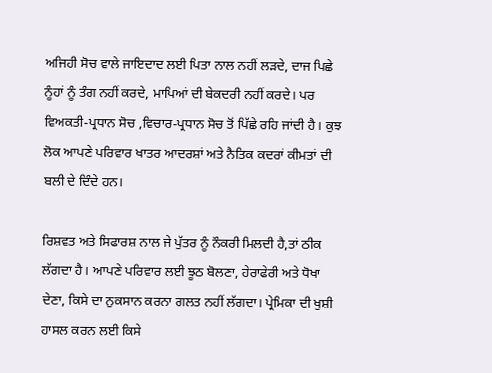ਅਜਿਹੀ ਸੋਚ ਵਾਲੇ ਜਾਇਦਾਦ ਲਈ ਪਿਤਾ ਨਾਲ ਨਹੀਂ ਲੜਦੇ, ਦਾਜ ਪਿਛੇ ਨੂੰਹਾਂ ਨੂੰ ਤੰਗ ਨਹੀਂ ਕਰਦੇ, ਮਾਪਿਆਂ ਦੀ ਬੇਕਦਰੀ ਨਹੀਂ ਕਰਦੇ। ਪਰ ਵਿਅਕਤੀ-ਪ੍ਰਧਾਨ ਸੋਚ ,ਵਿਚਾਰ-ਪ੍ਰਧਾਨ ਸੋਚ ਤੋਂ ਪਿੱਛੇ ਰਹਿ ਜਾਂਦੀ ਹੈ। ਕੁਝ ਲੋਕ ਆਪਣੇ ਪਰਿਵਾਰ ਖਾਤਰ ਆਦਰਸ਼ਾਂ ਅਤੇ ਨੈਤਿਕ ਕਦਰਾਂ ਕੀਮਤਾਂ ਦੀ ਬਲੀ ਦੇ ਦਿੰਦੇ ਹਨ।

ਰਿਸ਼ਵਤ ਅਤੇ ਸਿਫਾਰਸ਼ ਨਾਲ ਜੇ ਪੁੱਤਰ ਨੂੰ ਨੌਕਰੀ ਮਿਲਦੀ ਹੈ,ਤਾਂ ਠੀਕ ਲੱਗਦਾ ਹੈ। ਆਪਣੇ ਪਰਿਵਾਰ ਲਈ ਝੂਠ ਬੋਲਣਾ, ਹੇਰਾਫੇਰੀ ਅਤੇ ਧੋਖਾ ਦੇਣਾ, ਕਿਸੇ ਦਾ ਨੁਕਸਾਨ ਕਰਨਾ ਗਲਤ ਨਹੀਂ ਲੱਗਦਾ। ਪ੍ਰੇਮਿਕਾ ਦੀ ਖੁਸ਼ੀ ਹਾਸਲ ਕਰਨ ਲਈ ਕਿਸੇ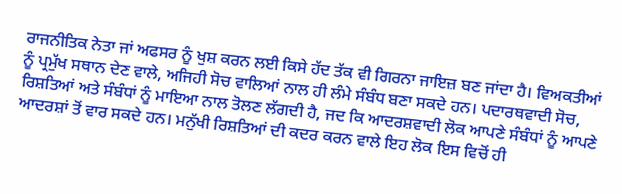ਰਾਜਨੀਤਿਕ ਨੇਤਾ ਜਾਂ ਅਫਸਰ ਨੂੰ ਖੁਸ਼ ਕਰਨ ਲਈ ਕਿਸੇ ਹੱਦ ਤੱਕ ਵੀ ਗਿਰਨਾ ਜਾਇਜ਼ ਬਣ ਜਾਂਦਾ ਹੈ। ਵਿਅਕਤੀਆਂ ਨੂੰ ਪ੍ਰਮੁੱਖ ਸਥਾਨ ਦੇਣ ਵਾਲੇ, ਅਜਿਹੀ ਸੋਚ ਵਾਲਿਆਂ ਨਾਲ ਹੀ ਲੰਮੇ ਸੰਬੰਧ ਬਣਾ ਸਕਦੇ ਹਨ। ਪਦਾਰਥਵਾਦੀ ਸੋਚ, ਰਿਸ਼ਤਿਆਂ ਅਤੇ ਸੰਬੰਧਾਂ ਨੂੰ ਮਾਇਆ ਨਾਲ ਤੋਲਣ ਲੱਗਦੀ ਹੈ, ਜਦ ਕਿ ਆਦਰਸ਼ਵਾਦੀ ਲੋਕ ਆਪਣੇ ਸੰਬੰਧਾਂ ਨੂੰ ਆਪਣੇ ਆਦਰਸ਼ਾਂ ਤੋਂ ਵਾਰ ਸਕਦੇ ਹਨ। ਮਨੁੱਖੀ ਰਿਸ਼ਤਿਆਂ ਦੀ ਕਦਰ ਕਰਨ ਵਾਲੇ ਇਹ ਲੋਕ ਇਸ ਵਿਚੋਂ ਹੀ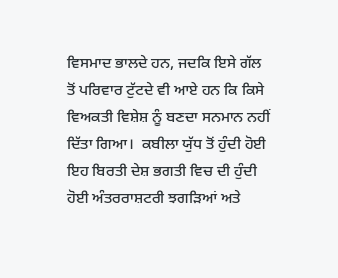ਵਿਸਮਾਦ ਭਾਲਦੇ ਹਨ, ਜਦਕਿ ਇਸੇ ਗੱਲ ਤੋਂ ਪਰਿਵਾਰ ਟੁੱਟਦੇ ਵੀ ਆਏ ਹਨ ਕਿ ਕਿਸੇ ਵਿਅਕਤੀ ਵਿਸ਼ੇਸ਼ ਨੂੰ ਬਣਦਾ ਸਨਮਾਨ ਨਹੀਂ ਦਿੱਤਾ ਗਿਆ।  ਕਬੀਲਾ ਯੁੱਧ ਤੋਂ ਹੁੰਦੀ ਹੋਈ ਇਹ ਬਿਰਤੀ ਦੇਸ਼ ਭਗਤੀ ਵਿਚ ਦੀ ਹੁੰਦੀ ਹੋਈ ਅੰਤਰਰਾਸ਼ਟਰੀ ਝਗੜਿਆਂ ਅਤੇ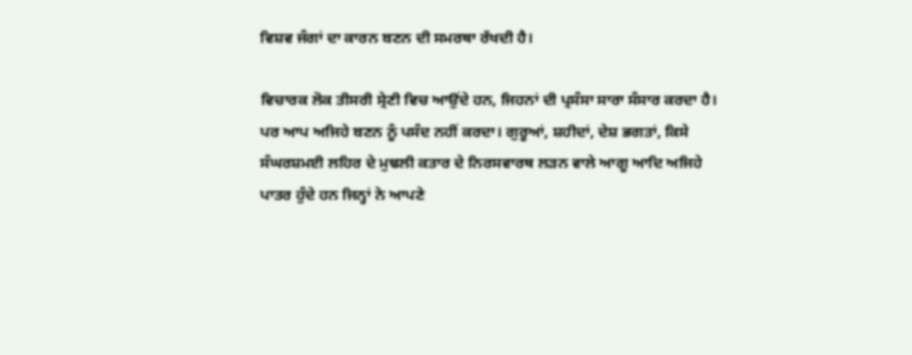ਵਿਸ਼ਵ ਜੰਗਾਂ ਦਾ ਕਾਰਨ ਬਣਨ ਦੀ ਸਮਰਥਾ ਰੱਖਦੀ ਹੈ।

ਵਿਚਾਰਕ ਲੋਕ ਤੀਸਰੀ ਸ੍ਰੇਣੀ ਵਿਚ ਆਉਂਦੇ ਹਨ, ਜਿਹਨਾਂ ਦੀ ਪ੍ਰਸੰਸਾ ਸਾਰਾ ਸੰਸਾਰ ਕਰਦਾ ਹੈ। ਪਰ ਆਪ ਅਜਿਹੇ ਬਣਨ ਨੂੰ ਪਸੰਦ ਨਹੀਂ ਕਰਦਾ। ਗੁਰੂਆਂ, ਸ਼ਹੀਦਾਂ, ਦੇਸ਼ ਭਗਤਾਂ, ਕਿਸੇ ਸੰਘਰਸ਼ਮਈ ਲਹਿਰ ਦੇ ਮੁਢਲੀ ਕਤਾਰ ਦੇ ਨਿਰਸਵਾਰਥ ਲੜਨ ਵਾਲੇ ਆਗੂ ਆਦਿ ਅਜਿਹੇ ਪਾਤਰ ਹੁੰਦੇ ਹਨ ਜਿਨ੍ਹਾਂ ਨੇ ਆਪਣੇ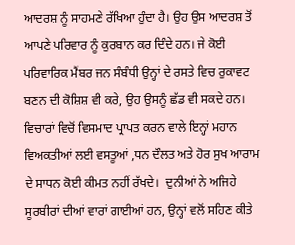ਆਦਰਸ਼ ਨੂੰ ਸਾਹਮਣੇ ਰੱਖਿਆ ਹੁੰਦਾ ਹੈ। ਉਹ ਉਸ ਆਦਰਸ਼ ਤੋਂ ਆਪਣੇ ਪਰਿਵਾਰ ਨੂੰ ਕੁਰਬਾਨ ਕਰ ਦਿੰਦੇ ਹਨ। ਜੇ ਕੋਈ ਪਰਿਵਾਰਿਕ ਮੈਂਬਰ ਜਨ ਸੰਬੰਧੀ ਉਨ੍ਹਾਂ ਦੇ ਰਸਤੇ ਵਿਚ ਰੁਕਾਵਟ ਬਣਨ ਦੀ ਕੋਸ਼ਿਸ਼ ਵੀ ਕਰੇ, ਉਹ ਉਸਨੂੰ ਛੱਡ ਵੀ ਸਕਦੇ ਹਨ। ਵਿਚਾਰਾਂ ਵਿਚੋਂ ਵਿਸਮਾਦ ਪ੍ਰਾਪਤ ਕਰਨ ਵਾਲੇ ਇਨ੍ਹਾਂ ਮਹਾਨ ਵਿਅਕਤੀਆਂ ਲਈ ਵਸਤੂਆਂ ,ਧਨ ਦੌਲਤ ਅਤੇ ਹੋਰ ਸੁਖ ਆਰਾਮ ਦੇ ਸਾਧਨ ਕੋਈ ਕੀਮਤ ਨਹੀਂ ਰੱਖਦੇ।  ਦੁਨੀਆਂ ਨੇ ਅਜਿਹੇ ਸੂਰਬੀਰਾਂ ਦੀਆਂ ਵਾਰਾਂ ਗਾਈਆਂ ਹਨ, ਉਨ੍ਹਾਂ ਵਲੋਂ ਸਹਿਣ ਕੀਤੇ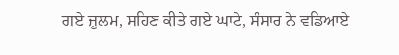ਗਏ ਜ਼ੁਲਮ, ਸਹਿਣ ਕੀਤੇ ਗਏ ਘਾਟੇ, ਸੰਸਾਰ ਨੇ ਵਡਿਆਏ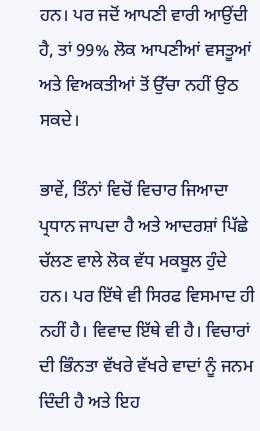ਹਨ। ਪਰ ਜਦੋਂ ਆਪਣੀ ਵਾਰੀ ਆਉਂਦੀ ਹੈ, ਤਾਂ 99% ਲੋਕ ਆਪਣੀਆਂ ਵਸਤੂਆਂ ਅਤੇ ਵਿਅਕਤੀਆਂ ਤੋਂ ਉੱਚਾ ਨਹੀਂ ਉਠ ਸਕਦੇ।

ਭਾਵੇਂ, ਤਿੰਨਾਂ ਵਿਚੋਂ ਵਿਚਾਰ ਜਿਆਦਾ ਪ੍ਰਧਾਨ ਜਾਪਦਾ ਹੈ ਅਤੇ ਆਦਰਸ਼ਾਂ ਪਿੱਛੇ ਚੱਲਣ ਵਾਲੇ ਲੋਕ ਵੱਧ ਮਕਬੂਲ ਹੁੰਦੇ ਹਨ। ਪਰ ਇੱਥੇ ਵੀ ਸਿਰਫ ਵਿਸਮਾਦ ਹੀ ਨਹੀਂ ਹੈ। ਵਿਵਾਦ ਇੱਥੇ ਵੀ ਹੈ। ਵਿਚਾਰਾਂ ਦੀ ਭਿੰਨਤਾ ਵੱਖਰੇ ਵੱਖਰੇ ਵਾਦਾਂ ਨੂੰ ਜਨਮ ਦਿੰਦੀ ਹੈ ਅਤੇ ਇਹ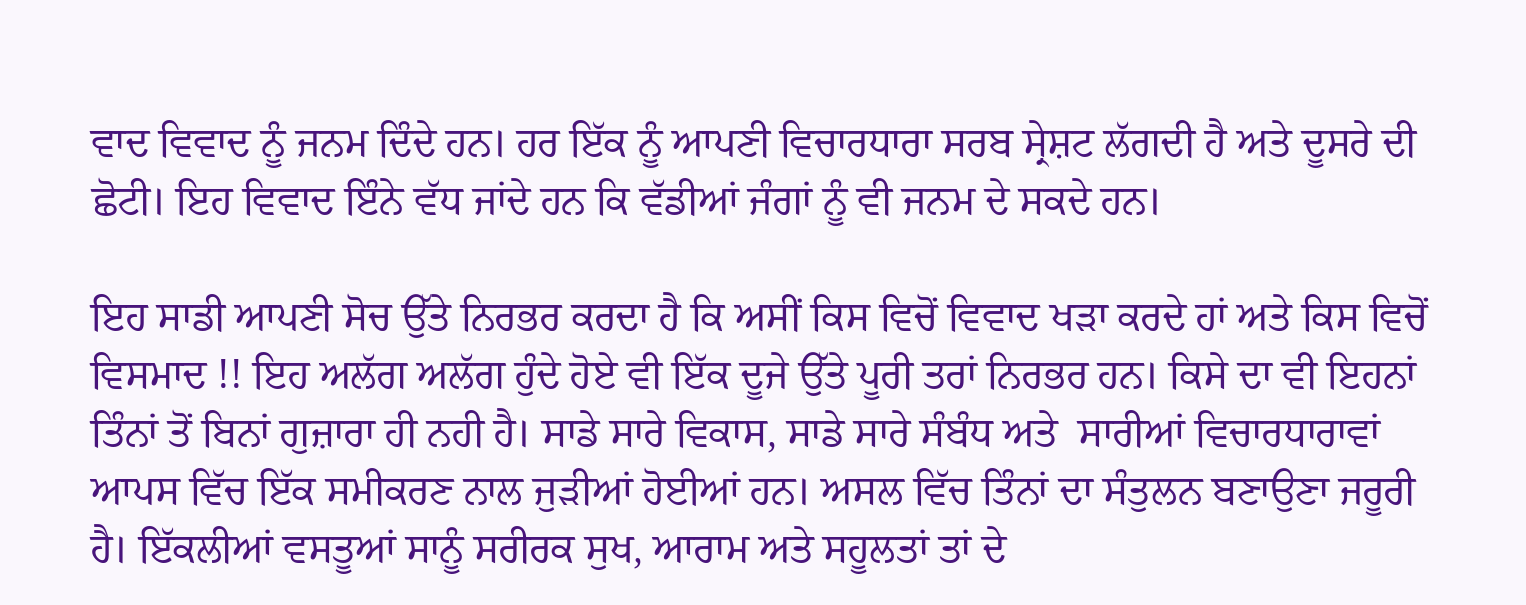ਵਾਦ ਵਿਵਾਦ ਨੂੰ ਜਨਮ ਦਿੰਦੇ ਹਨ। ਹਰ ਇੱਕ ਨੂੰ ਆਪਣੀ ਵਿਚਾਰਧਾਰਾ ਸਰਬ ਸ੍ਰੇਸ਼ਟ ਲੱਗਦੀ ਹੈ ਅਤੇ ਦੂਸਰੇ ਦੀ ਛੋਟੀ। ਇਹ ਵਿਵਾਦ ਇੰਨੇ ਵੱਧ ਜਾਂਦੇ ਹਨ ਕਿ ਵੱਡੀਆਂ ਜੰਗਾਂ ਨੂੰ ਵੀ ਜਨਮ ਦੇ ਸਕਦੇ ਹਨ।

ਇਹ ਸਾਡੀ ਆਪਣੀ ਸੋਚ ਉੱਤੇ ਨਿਰਭਰ ਕਰਦਾ ਹੈ ਕਿ ਅਸੀਂ ਕਿਸ ਵਿਚੋਂ ਵਿਵਾਦ ਖੜਾ ਕਰਦੇ ਹਾਂ ਅਤੇ ਕਿਸ ਵਿਚੋਂ ਵਿਸਮਾਦ !! ਇਹ ਅਲੱਗ ਅਲੱਗ ਹੁੰਦੇ ਹੋਏ ਵੀ ਇੱਕ ਦੂਜੇ ਉੱਤੇ ਪੂਰੀ ਤਰਾਂ ਨਿਰਭਰ ਹਨ। ਕਿਸੇ ਦਾ ਵੀ ਇਹਨਾਂ ਤਿੰਨਾਂ ਤੋਂ ਬਿਨਾਂ ਗੁਜ਼ਾਰਾ ਹੀ ਨਹੀ ਹੈ। ਸਾਡੇ ਸਾਰੇ ਵਿਕਾਸ, ਸਾਡੇ ਸਾਰੇ ਸੰਬੰਧ ਅਤੇ  ਸਾਰੀਆਂ ਵਿਚਾਰਧਾਰਾਵਾਂ ਆਪਸ ਵਿੱਚ ਇੱਕ ਸਮੀਕਰਣ ਨਾਲ ਜੁੜੀਆਂ ਹੋਈਆਂ ਹਨ। ਅਸਲ ਵਿੱਚ ਤਿੰਨਾਂ ਦਾ ਸੰਤੁਲਨ ਬਣਾਉਣਾ ਜਰੂਰੀ ਹੈ। ਇੱਕਲੀਆਂ ਵਸਤੂਆਂ ਸਾਨੂੰ ਸਰੀਰਕ ਸੁਖ, ਆਰਾਮ ਅਤੇ ਸਹੂਲਤਾਂ ਤਾਂ ਦੇ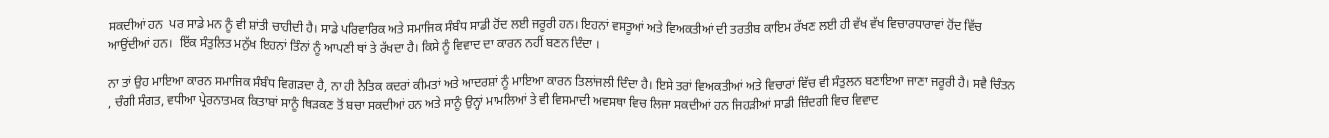ਸਕਦੀਆਂ ਹਨ  ਪਰ ਸਾਡੇ ਮਨ ਨੂੰ ਵੀ ਸ਼ਾਂਤੀ ਚਾਹੀਦੀ ਹੈ। ਸਾਡੇ ਪਰਿਵਾਰਿਕ ਅਤੇ ਸਮਾਜਿਕ ਸੰਬੰਧ ਸਾਡੀ ਹੋਂਦ ਲਈ ਜਰੂਰੀ ਹਨ। ਇਹਨਾਂ ਵਸਤੂਆਂ ਅਤੇ ਵਿਅਕਤੀਆਂ ਦੀ ਤਰਤੀਬ ਕਾਇਮ ਰੱਖਣ ਲਈ ਹੀ ਵੱਖ ਵੱਖ ਵਿਚਾਰਧਾਰਾਵਾਂ ਹੋਂਦ ਵਿੱਚ ਆਉਂਦੀਆਂ ਹਨ।  ਇੱਕ ਸੰਤੁਲਿਤ ਮਨੁੱਖ ਇਹਨਾਂ ਤਿੰਨਾਂ ਨੂੰ ਆਪਣੀ ਥਾਂ ਤੇ ਰੱਖਦਾ ਹੈ। ਕਿਸੇ ਨੂੰ ਵਿਵਾਦ ਦਾ ਕਾਰਨ ਨਹੀਂ ਬਣਨ ਦਿੰਦਾ ।

ਨਾ ਤਾਂ ਉਹ ਮਾਇਆ ਕਾਰਨ ਸਮਾਜਿਕ ਸੰਬੰਧ ਵਿਗੜਦਾ ਹੈ, ਨਾ ਹੀ ਨੈਤਿਕ ਕਦਰਾਂ ਕੀਮਤਾਂ ਅਤੇ ਆਦਰਸ਼ਾਂ ਨੂੰ ਮਾਇਆ ਕਾਰਨ ਤਿਲਾਂਜਲੀ ਦਿੰਦਾ ਹੈ। ਇਸੇ ਤਰਾਂ ਵਿਅਕਤੀਆਂ ਅਤੇ ਵਿਚਾਰਾਂ ਵਿੱਚ ਵੀ ਸੰਤੁਲਨ ਬਣਾਇਆ ਜਾਣਾ ਜਰੂਰੀ ਹੈ। ਸਵੈ ਚਿੰਤਨ , ਚੰਗੀ ਸੰਗਤ, ਵਧੀਆ ਪ੍ਰੇਰਨਾਤਮਕ ਕਿਤਾਬਾਂ ਸਾਨੂੰ ਥਿੜਕਣ ਤੋਂ ਬਚਾ ਸਕਦੀਆਂ ਹਨ ਅਤੇ ਸਾਨੂੰ ਉਨ੍ਹਾਂ ਮਾਮਲਿਆਂ ਤੇ ਵੀ ਵਿਸਮਾਦੀ ਅਵਸਥਾ ਵਿਚ ਲਿਜਾ ਸਕਦੀਆਂ ਹਨ ਜਿਹੜੀਆਂ ਸਾਡੀ ਜ਼ਿੰਦਗੀ ਵਿਚ ਵਿਵਾਦ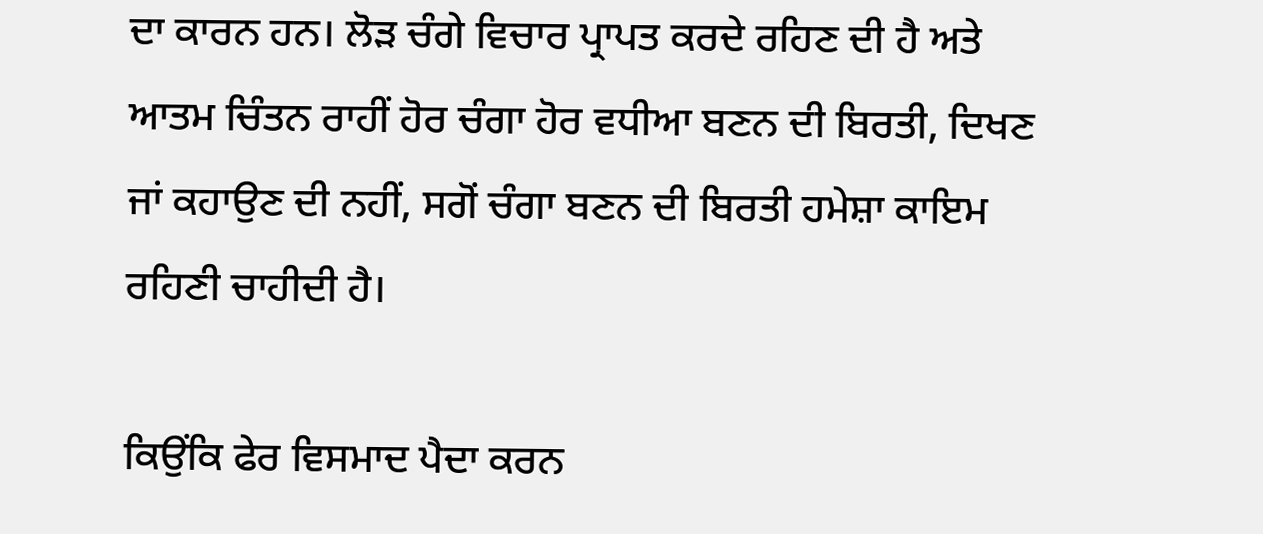ਦਾ ਕਾਰਨ ਹਨ। ਲੋੜ ਚੰਗੇ ਵਿਚਾਰ ਪ੍ਰਾਪਤ ਕਰਦੇ ਰਹਿਣ ਦੀ ਹੈ ਅਤੇ ਆਤਮ ਚਿੰਤਨ ਰਾਹੀਂ ਹੋਰ ਚੰਗਾ ਹੋਰ ਵਧੀਆ ਬਣਨ ਦੀ ਬਿਰਤੀ, ਦਿਖਣ ਜਾਂ ਕਹਾਉਣ ਦੀ ਨਹੀਂ, ਸਗੋਂ ਚੰਗਾ ਬਣਨ ਦੀ ਬਿਰਤੀ ਹਮੇਸ਼ਾ ਕਾਇਮ ਰਹਿਣੀ ਚਾਹੀਦੀ ਹੈ।

ਕਿਉਂਕਿ ਫੇਰ ਵਿਸਮਾਦ ਪੈਦਾ ਕਰਨ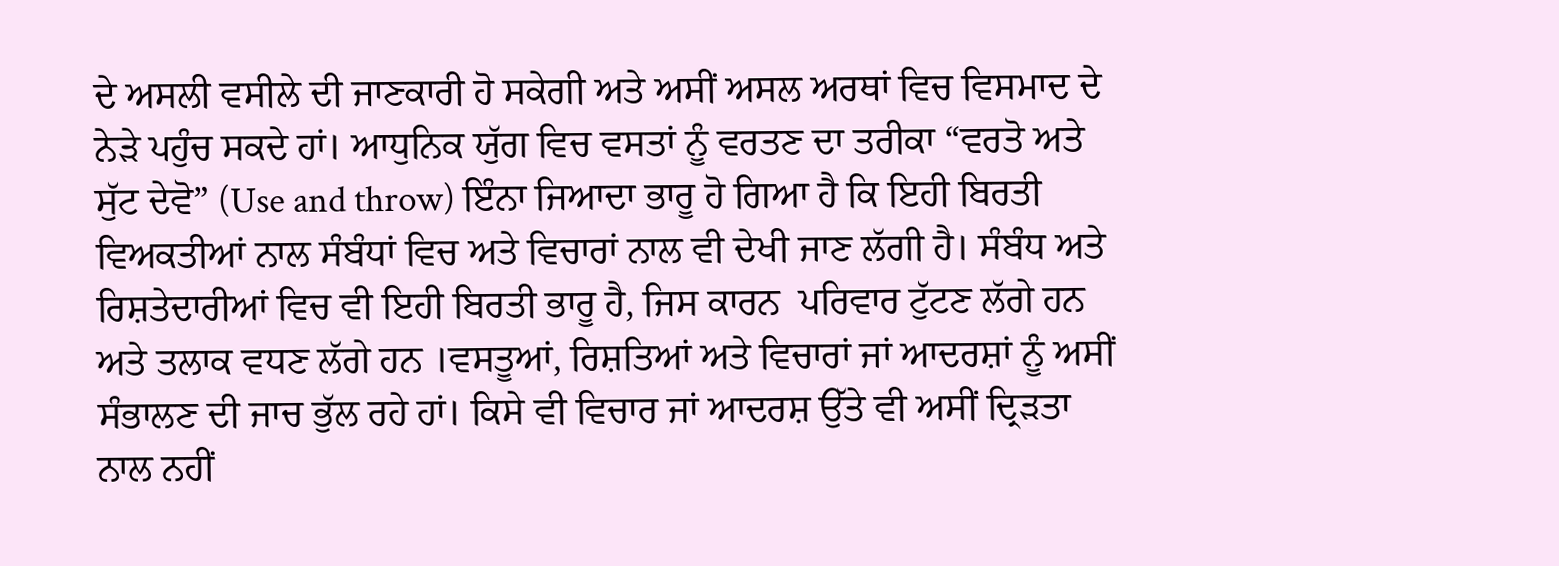ਦੇ ਅਸਲੀ ਵਸੀਲੇ ਦੀ ਜਾਣਕਾਰੀ ਹੋ ਸਕੇਗੀ ਅਤੇ ਅਸੀਂ ਅਸਲ ਅਰਥਾਂ ਵਿਚ ਵਿਸਮਾਦ ਦੇ ਨੇੜੇ ਪਹੁੰਚ ਸਕਦੇ ਹਾਂ। ਆਧੁਨਿਕ ਯੁੱਗ ਵਿਚ ਵਸਤਾਂ ਨੂੰ ਵਰਤਣ ਦਾ ਤਰੀਕਾ “ਵਰਤੋ ਅਤੇ ਸੁੱਟ ਦੇਵੋ” (Use and throw) ਇੰਨਾ ਜਿਆਦਾ ਭਾਰੂ ਹੋ ਗਿਆ ਹੈ ਕਿ ਇਹੀ ਬਿਰਤੀ ਵਿਅਕਤੀਆਂ ਨਾਲ ਸੰਬੰਧਾਂ ਵਿਚ ਅਤੇ ਵਿਚਾਰਾਂ ਨਾਲ ਵੀ ਦੇਖੀ ਜਾਣ ਲੱਗੀ ਹੈ। ਸੰਬੰਧ ਅਤੇ ਰਿਸ਼ਤੇਦਾਰੀਆਂ ਵਿਚ ਵੀ ਇਹੀ ਬਿਰਤੀ ਭਾਰੂ ਹੈ, ਜਿਸ ਕਾਰਨ  ਪਰਿਵਾਰ ਟੁੱਟਣ ਲੱਗੇ ਹਨ ਅਤੇ ਤਲਾਕ ਵਧਣ ਲੱਗੇ ਹਨ ।ਵਸਤੂਆਂ, ਰਿਸ਼ਤਿਆਂ ਅਤੇ ਵਿਚਾਰਾਂ ਜਾਂ ਆਦਰਸ਼ਾਂ ਨੂੰ ਅਸੀਂ ਸੰਭਾਲਣ ਦੀ ਜਾਚ ਭੁੱਲ ਰਹੇ ਹਾਂ। ਕਿਸੇ ਵੀ ਵਿਚਾਰ ਜਾਂ ਆਦਰਸ਼ ਉੱਤੇ ਵੀ ਅਸੀਂ ਦ੍ਰਿੜਤਾ ਨਾਲ ਨਹੀਂ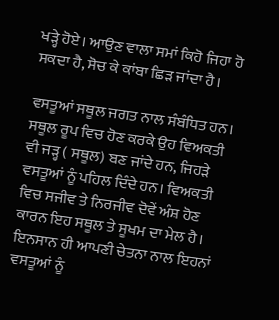ਖੜ੍ਹੇ ਹੋਏ। ਆਉਣ ਵਾਲਾ ਸਮਾਂ ਕਿਹੋ ਜਿਹਾ ਹੋ ਸਕਦਾ ਹੈ, ਸੋਚ ਕੇ ਕਾਂਬਾ ਛਿੜ ਜਾਂਦਾ ਹੈ।

ਵਸਤੂਆਂ ਸਥੂਲ ਜਗਤ ਨਾਲ ਸੰਬੰਧਿਤ ਹਨ। ਸਥੂਲ ਰੂਪ ਵਿਚ ਹੋਣ ਕਰਕੇ ਉਹ ਵਿਅਕਤੀ ਵੀ ਜੜ੍ਹ ( ਸਥੂਲ) ਬਣ ਜਾਂਦੇ ਹਨ, ਜਿਹੜੇ ਵਸਤੂਆਂ ਨੂੰ ਪਹਿਲ ਦਿੰਦੇ ਹਨ। ਵਿਅਕਤੀ ਵਿਚ ਸਜੀਵ ਤੇ ਨਿਰਜੀਵ ਦੋਵੇਂ ਅੰਸ਼ ਹੋਣ ਕਾਰਨ ਇਹ ਸਥੂਲ ਤੇ ਸੂਖਮ ਦਾ ਮੇਲ ਹੈ। ਇਨਸਾਨ ਹੀ ਆਪਣੀ ਚੇਤਨਾ ਨਾਲ ਇਹਨਾਂ ਵਸਤੂਆਂ ਨੂੰ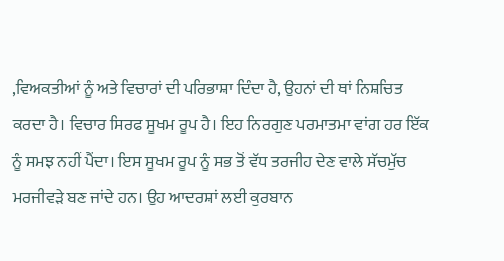,ਵਿਅਕਤੀਆਂ ਨੂੰ ਅਤੇ ਵਿਚਾਰਾਂ ਦੀ ਪਰਿਭਾਸ਼ਾ ਦਿੰਦਾ ਹੈ, ਉਹਨਾਂ ਦੀ ਥਾਂ ਨਿਸ਼ਚਿਤ ਕਰਦਾ ਹੈ। ਵਿਚਾਰ ਸਿਰਫ ਸੂਖਮ ਰੂਪ ਹੈ। ਇਹ ਨਿਰਗੁਣ ਪਰਮਾਤਮਾ ਵਾਂਗ ਹਰ ਇੱਕ ਨੂੰ ਸਮਝ ਨਹੀਂ ਪੈਂਦਾ। ਇਸ ਸੂਖਮ ਰੂਪ ਨੂੰ ਸਭ ਤੋਂ ਵੱਧ ਤਰਜੀਹ ਦੇਣ ਵਾਲੇ ਸੱਚਮੁੱਚ ਮਰਜੀਵੜੇ ਬਣ ਜਾਂਦੇ ਹਨ। ਉਹ ਆਦਰਸ਼ਾਂ ਲਈ ਕੁਰਬਾਨ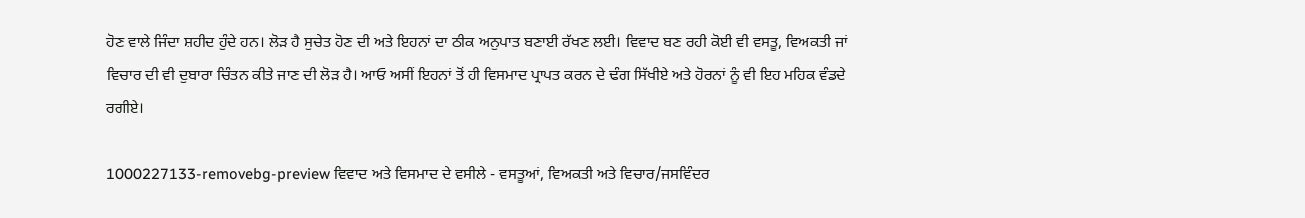ਹੋਣ ਵਾਲੇ ਜਿੰਦਾ ਸ਼ਹੀਦ ਹੁੰਦੇ ਹਨ। ਲੋੜ ਹੈ ਸੁਚੇਤ ਹੋਣ ਦੀ ਅਤੇ ਇਹਨਾਂ ਦਾ ਠੀਕ ਅਨੁਪਾਤ ਬਣਾਈ ਰੱਖਣ ਲਈ। ਵਿਵਾਦ ਬਣ ਰਹੀ ਕੋਈ ਵੀ ਵਸਤੂ, ਵਿਅਕਤੀ ਜਾਂ ਵਿਚਾਰ ਦੀ ਵੀ ਦੁਬਾਰਾ ਚਿੰਤਨ ਕੀਤੇ ਜਾਣ ਦੀ ਲੋੜ ਹੈ। ਆਓ ਅਸੀਂ ਇਹਨਾਂ ਤੋਂ ਹੀ ਵਿਸਮਾਦ ਪ੍ਰਾਪਤ ਕਰਨ ਦੇ ਢੰਗ ਸਿੱਖੀਏ ਅਤੇ ਹੋਰਨਾਂ ਨੂੰ ਵੀ ਇਹ ਮਹਿਕ ਵੰਡਦੇ ਰਗੀਏ।

1000227133-removebg-preview ਵਿਵਾਦ ਅਤੇ ਵਿਸਮਾਦ ਦੇ ਵਸੀਲੇ - ਵਸਤੂਆਂ, ਵਿਅਕਤੀ ਅਤੇ ਵਿਚਾਰ/ਜਸਵਿੰਦਰ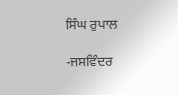ਸਿੰਘ ਰੁਪਾਲ

-ਜਸਵਿੰਦਰ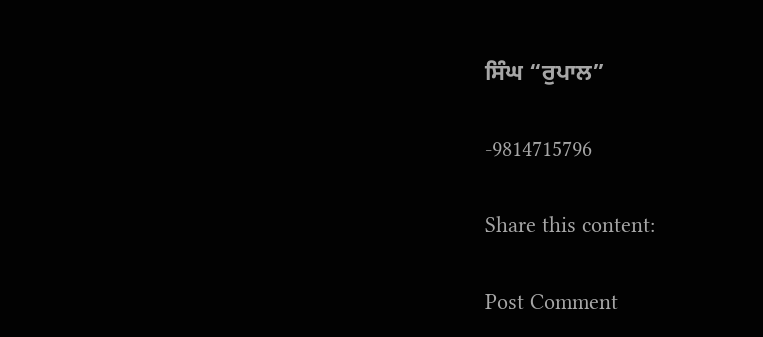ਸਿੰਘ “ਰੁਪਾਲ”

-9814715796

Share this content:

Post Comment